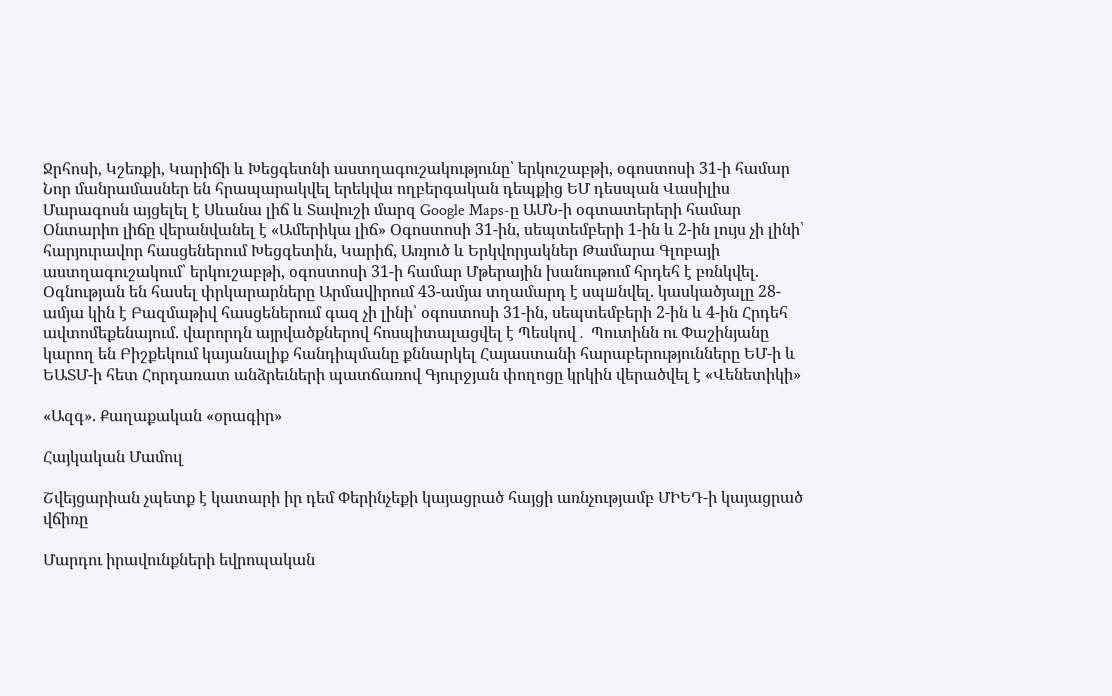Ջրհոսի, Կշեռքի, Կարիճի և Խեցգետնի աստղագուշակությունը՝ երկուշաբթի, օգոստոսի 31-ի համար Նոր մանրամասներ են հրապարակվել երեկվա ողբերգական դեպքից ԵՄ դեսպան Վասիլիս Մարագոսն այցելել է Սևանա լիճ և Տավուշի մարզ Google Maps-ը ԱՄՆ-ի օգտատերերի համար Օնտարիո լիճը վերանվանել է «Ամերիկա լիճ» Օգոստոսի 31-ին, սեպտեմբերի 1-ին և 2-ին լույս չի լինի՝ հարյուրավոր հասցեներում Խեցգետին, Կարիճ, Առյուծ և Երկվորյակներ Թամարա Գլոբայի աստղագուշակում՝ երկուշաբթի, օգոստոսի 31-ի համար Մթերային խանութում հրդեհ է բռնկվել. Օգնության են հասել փրկարարները Արմավիրում 43-ամյա տղամարդ է սպшնվել. կասկածյալը 28-ամյա կին է Բազմաթիվ հասցեներում գազ չի լինի՝ օգոստոսի 31-ին, սեպտեմբերի 2-ին և 4-ին Հրդեհ ավտոմեքենայում. վարորդն այրվածքներով հոսպիտալացվել է Պեսկով․ Պուտինն ու Փաշինյանը կարող են Բիշքեկում կայանալիք հանդիպմանը քննարկել Հայաստանի հարաբերությունները ԵՄ-ի և ԵԱՏՄ-ի հետ Հորդառատ անձրեւների պատճառով Գյուրջյան փողոցը կրկին վերածվել է «Վենետիկի»

«Ազգ». Քաղաքական «օրագիր»

Հայկական Մամուլ

Շվեյցարիան չպետք է կատարի իր դեմ Փերինչեքի կայացրած հայցի առնչությամբ ՄԻԵԴ-ի կայացրած վճիռը

Մարդու իրավունքների եվրոպական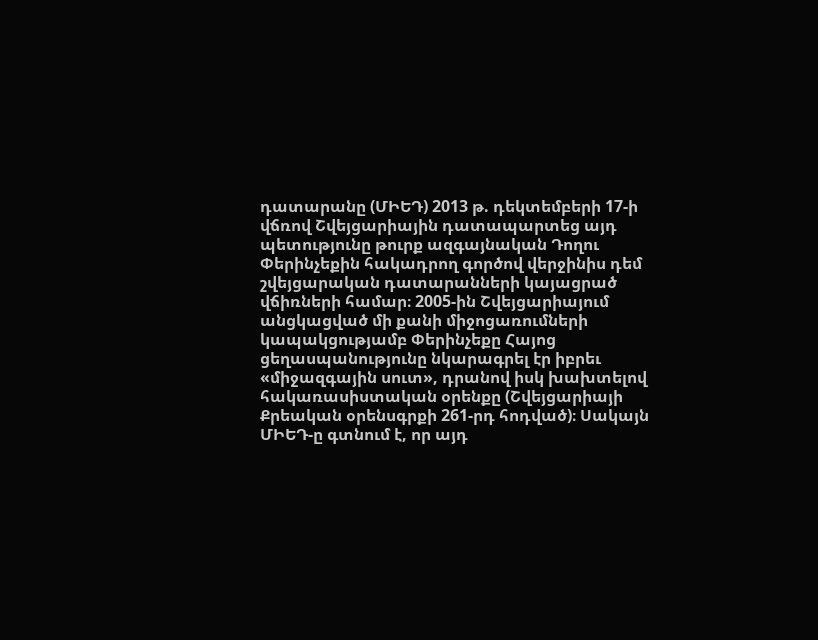դատարանը (ՄԻԵԴ) 2013 թ. դեկտեմբերի 17-ի վճռով Շվեյցարիային դատապարտեց այդ պետությունը թուրք ազգայնական Դողու Փերինչեքին հակադրող գործով վերջինիս դեմ շվեյցարական դատարանների կայացրած վճիռների համար։ 2005-ին Շվեյցարիայում անցկացված մի քանի միջոցառումների կապակցությամբ Փերինչեքը Հայոց ցեղասպանությունը նկարագրել էր իբրեւ «միջազգային սուտ», դրանով իսկ խախտելով հակառասիստական օրենքը (Շվեյցարիայի Քրեական օրենսգրքի 261-րդ հոդված)։ Սակայն ՄԻԵԴ-ը գտնում է, որ այդ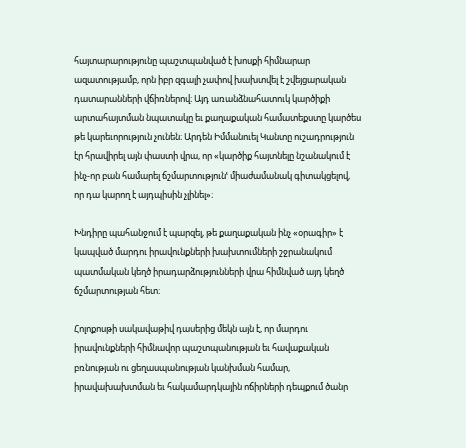հայտարարությունը պաշտպանված է խոսքի հիմնարար ազատությամբ, որն իբր զգալի չափով խախտվել է շվեյցարական դատարանների վճիռներով։ Այդ առանձնահատուկ կարծիքի արտահայտման նպատակը եւ քաղաքական համատեքստը կարծես թե կարեւորություն չունեն։ Արդեն Իմմանուել Կանտը ուշադրություն էր հրավիրել այն փաստի վրա, որ «կարծիք հայտնելը նշանակում է ինչ-որ բան համարել ճշմարտությունՙ միաժամանակ գիտակցելով, որ դա կարող է այդպիսին չլինել»։

Խնդիրը պահանջում է պարզել, թե քաղաքական ինչ «օրագիր» է կապված մարդու իրավունքների խախտումների շջրանակում պատմական կեղծ իրադարձությունների վրա հիմնված այդ կեղծ ճշմարտության հետ։

Հոլոքոսթի սակավաթիվ դասերից մեկն այն է, որ մարդու իրավունքների հիմնավոր պաշտպանության եւ հավաքական բռնության ու ցեղասպանության կանխման համար, իրավախախտման եւ հակամարդկային ոճիրների դեպքում ծանր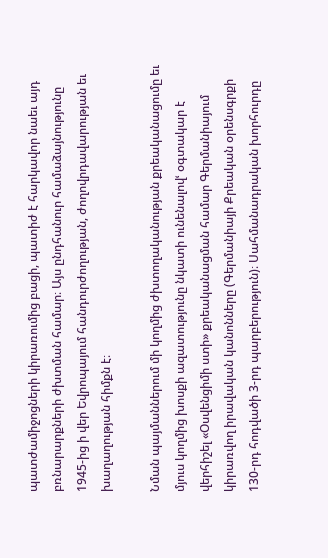պատժամիջոցների կիրառումից բացի, պատիժ է հարկավոր նաեւ այդ բռնարարքների ժխտման համար։ Այս ընդհանուր համաձայնությունը 1945-ից ի վեր Եվրոպայում հանդուրժողության, ժողովրդավարության եւ խաղաղության հիմքն է։

Նման պայմաններում մի կողմից ժխտողականության քրեականացումը եւ մյուս կողմից խոսքի ազատությունը նկատի ունենալովՙ օգտակար է վերհիշել «Օսվենցիմի ստի» քրեականացման համար Գերմանիայում կիրառվող իրավական կանոնները (Գերմանիայի Քրեական օրենսգրքի 130-րդ հոդվածի 3-րդ պարբերություն)։ Սահմանադրական խորհուրդը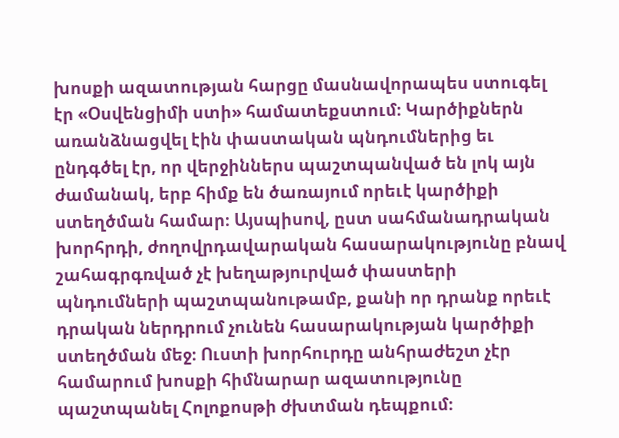խոսքի ազատության հարցը մասնավորապես ստուգել էր «Օսվենցիմի ստի» համատեքստում։ Կարծիքներն առանձնացվել էին փաստական պնդումներից եւ ընդգծել էր, որ վերջիններս պաշտպանված են լոկ այն ժամանակ, երբ հիմք են ծառայում որեւէ կարծիքի ստեղծման համար։ Այսպիսով, ըստ սահմանադրական խորհրդի, ժողովրդավարական հասարակությունը բնավ շահագրգռված չէ խեղաթյուրված փաստերի պնդումների պաշտպանութամբ, քանի որ դրանք որեւէ դրական ներդրում չունեն հասարակության կարծիքի ստեղծման մեջ։ Ուստի խորհուրդը անհրաժեշտ չէր համարում խոսքի հիմնարար ազատությունը պաշտպանել Հոլոքոսթի ժխտման դեպքում։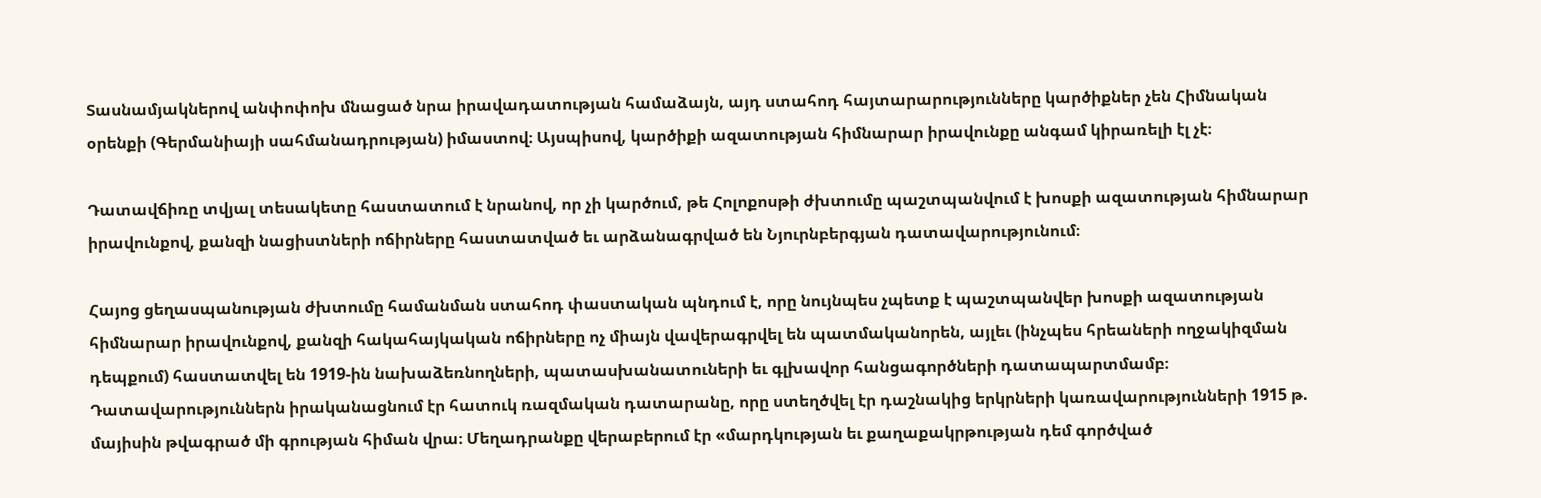Տասնամյակներով անփոփոխ մնացած նրա իրավադատության համաձայն, այդ ստահոդ հայտարարությունները կարծիքներ չեն Հիմնական օրենքի (Գերմանիայի սահմանադրության) իմաստով։ Այսպիսով, կարծիքի ազատության հիմնարար իրավունքը անգամ կիրառելի էլ չէ։

Դատավճիռը տվյալ տեսակետը հաստատում է նրանով, որ չի կարծում, թե Հոլոքոսթի ժխտումը պաշտպանվում է խոսքի ազատության հիմնարար իրավունքով, քանզի նացիստների ոճիրները հաստատված եւ արձանագրված են Նյուրնբերգյան դատավարությունում։

Հայոց ցեղասպանության ժխտումը համանման ստահոդ փաստական պնդում է, որը նույնպես չպետք է պաշտպանվեր խոսքի ազատության հիմնարար իրավունքով, քանզի հակահայկական ոճիրները ոչ միայն վավերագրվել են պատմականորեն, այլեւ (ինչպես հրեաների ողջակիզման դեպքում) հաստատվել են 1919-ին նախաձեռնողների, պատասխանատուների եւ գլխավոր հանցագործների դատապարտմամբ։ Դատավարություններն իրականացնում էր հատուկ ռազմական դատարանը, որը ստեղծվել էր դաշնակից երկրների կառավարությունների 1915 թ. մայիսին թվագրած մի գրության հիման վրա։ Մեղադրանքը վերաբերում էր «մարդկության եւ քաղաքակրթության դեմ գործված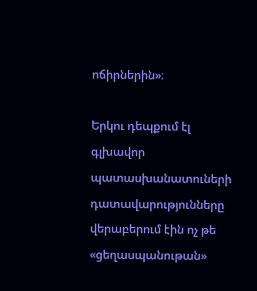ոճիրներին»։

Երկու դեպքում էլ գլխավոր պատասխանատուների դատավարությունները վերաբերում էին ոչ թե «ցեղասպանութան»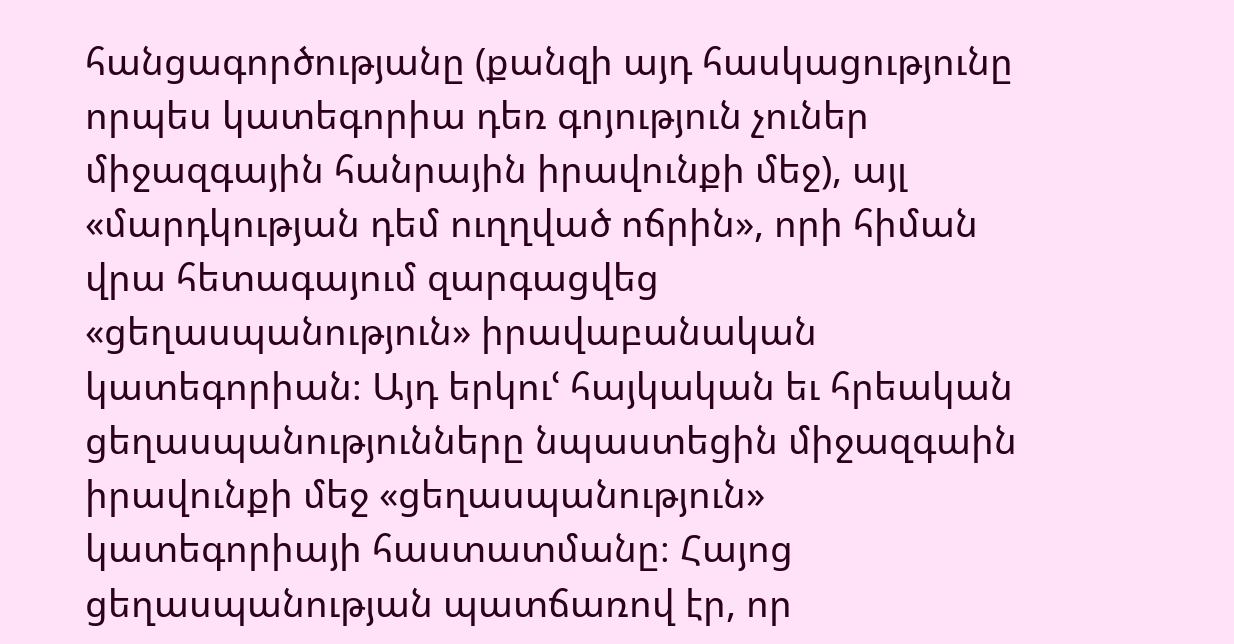հանցագործությանը (քանզի այդ հասկացությունը որպես կատեգորիա դեռ գոյություն չուներ միջազգային հանրային իրավունքի մեջ), այլ «մարդկության դեմ ուղղված ոճրին», որի հիման վրա հետագայում զարգացվեց «ցեղասպանություն» իրավաբանական կատեգորիան։ Այդ երկուՙ հայկական եւ հրեական ցեղասպանությունները նպաստեցին միջազգաին իրավունքի մեջ «ցեղասպանություն» կատեգորիայի հաստատմանը։ Հայոց ցեղասպանության պատճառով էր, որ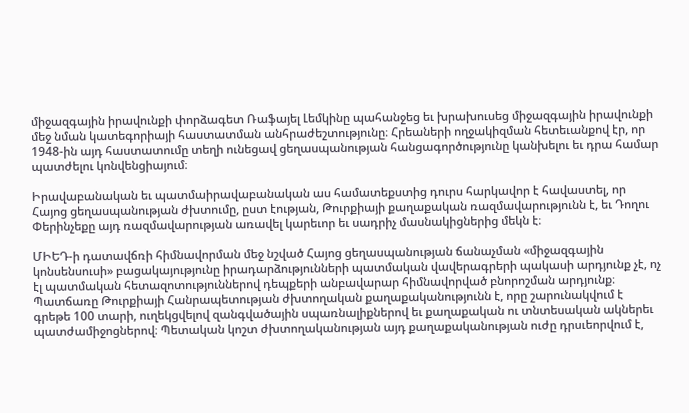միջազգային իրավունքի փորձագետ Ռաֆայել Լեմկինը պահանջեց եւ խրախուսեց միջազգային իրավունքի մեջ նման կատեգորիայի հաստատման անհրաժեշտությունը։ Հրեաների ողջակիզման հետեւանքով էր, որ 1948-ին այդ հաստատումը տեղի ունեցավ ցեղասպանության հանցագործությունը կանխելու եւ դրա համար պատժելու կոնվենցիայում։

Իրավաբանական եւ պատմաիրավաբանական աս համատեքստից դուրս հարկավոր է հավաստել, որ Հայոց ցեղասպանության ժխտումը, ըստ էության, Թուրքիայի քաղաքական ռազմավարությունն է, եւ Դողու Փերինչեքը այդ ռազմավարության առավել կարեւոր եւ սադրիչ մասնակիցներից մեկն է։

ՄԻԵԴ-ի դատավճռի հիմնավորման մեջ նշված Հայոց ցեղասպանության ճանաչման «միջազգային կոնսենսուսի» բացակայությունը իրադարձությունների պատմական վավերագրերի պակասի արդյունք չէ, ոչ էլ պատմական հետազոտություններով դեպքերի անբավարար հիմնավորված բնորոշման արդյունք։ Պատճառը Թուրքիայի Հանրապետության ժխտողական քաղաքականությունն է, որը շարունակվում է գրեթե 100 տարի, ուղեկցվելով զանգվածային սպառնալիքներով եւ քաղաքական ու տնտեսական ակներեւ պատժամիջոցներով։ Պետական կոշտ ժխտողականության այդ քաղաքականության ուժը դրսւեորվում է,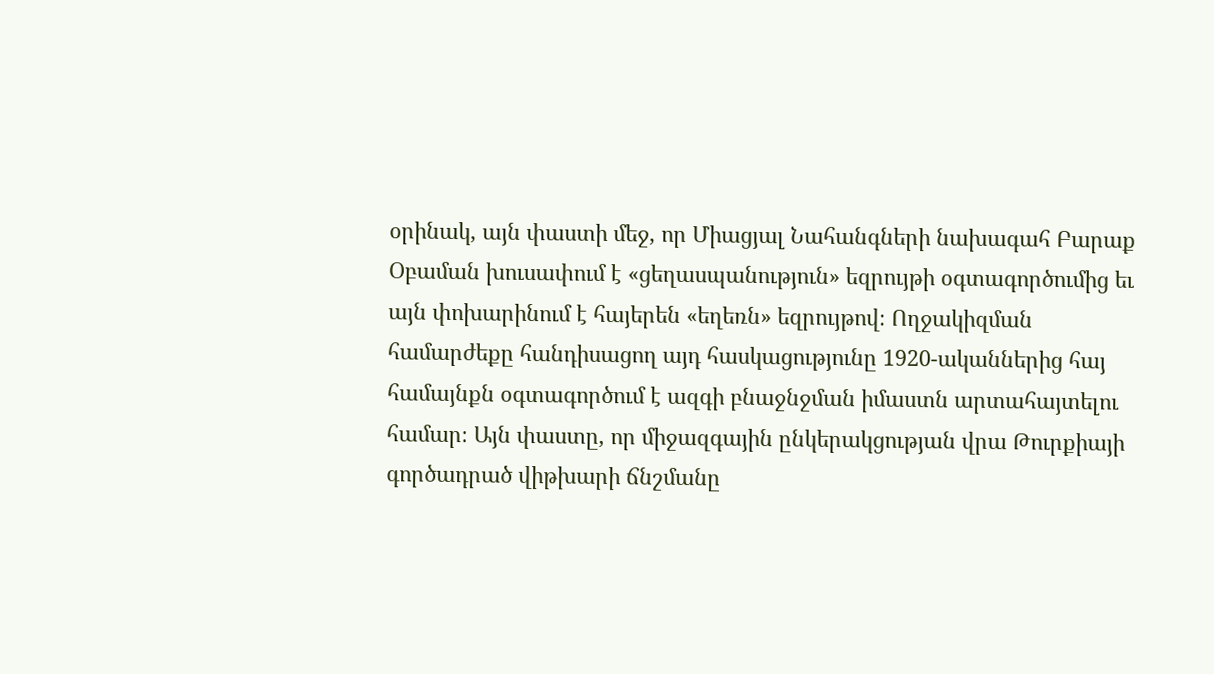օրինակ, այն փաստի մեջ, որ Միացյալ Նահանգների նախագահ Բարաք Օբաման խուսափում է «ցեղասպանություն» եզրույթի օգտագործումից եւ այն փոխարինում է հայերեն «եղեռն» եզրույթով։ Ողջակիզման համարժեքը հանդիսացող այդ հասկացությունը 1920-ականներից հայ համայնքն օգտագործում է ազգի բնաջնջման իմաստն արտահայտելու համար։ Այն փաստը, որ միջազգային ընկերակցության վրա Թուրքիայի գործադրած վիթխարի ճնշմանը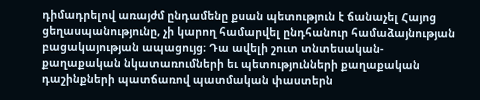դիմադրելով առայժմ ընդամենը քսան պետություն է ճանաչել Հայոց ցեղասպանությունը, չի կարող համարվել ընդհանուր համաձայնության բացակայության ապացույց։ Դա ավելի շուտ տնտեսական-քաղաքական նկատառումների եւ պետությունների քաղաքական դաշինքների պատճառով պատմական փաստերն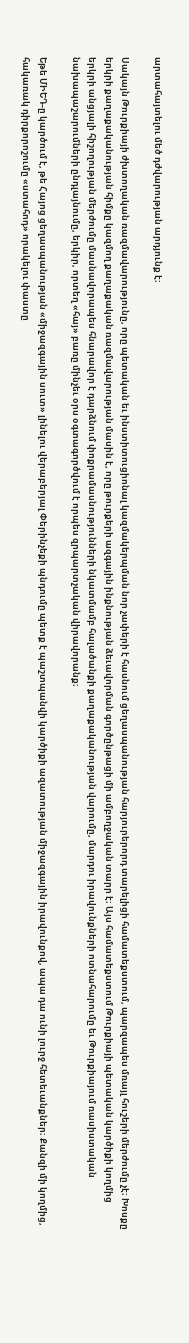արտահայտելու մեծ դժվարության արդյունք է։

Սակայն Թուրքիայի ժխտողական ռազմավարությունը, որը պետական եւ ինստիտուցիոնալ կազմակերպման նոր չափերի է հասնում ցեղասպանության հարյուրերորդ տարելիցի համատեքստում, պարզապես մռայլ հուշերի մերժումը չէ։ Խոսքը երկրի քաղաքականության հիմքը կազմող քաղաքական ռազմավարության մասին է, որը թուրքերի ազգային ինքնության ձեւավորման գործընթացի մի ամբողջական տարր է։ Այս համատեքստում Թուրքիայի պետական կարծիքի կողմից երկրի անցյալի հիշողության մերժումը մասնավորապես հնարավոր է դարձնում փոքրամասնությունների նկատմամբ հալածանքի քաղաքականության վարումը, մարդու իրավունքների ոտնահարումը եւ Թուրքիայում ռասիստական նախապաշարումների ընդլայնումը, երկիր, որտեղ «հայ» բառը մինչեւ օրս օգտագործվում է որպես զրպարտչական վիրավորանք։

Եթե ՄԻԵԴ-ը կարծում է, թե Հայոց ցեղասպանության «միջազգային սուտ» լինելու վերաբերյալ Փերինչեքի պնդումը պետք է պաշտպանվի կարծիքի ազատության միջազգային իրավունքով, ապա դա ունի լուրջ հետեւանքներ։ Քանզի մի կողմից, հակառակ դիրքորոշումը «ստահոդ» որակելու փաստը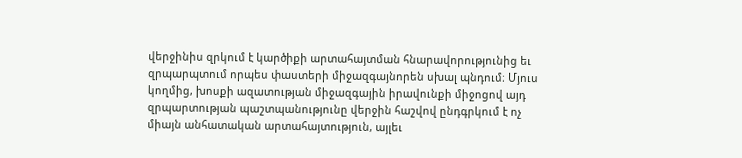վերջինիս զրկում է կարծիքի արտահայտման հնարավորությունից եւ զրպարպտում որպես փաստերի միջազգայնորեն սխալ պնդում։ Մյուս կողմից, խոսքի ազատության միջազգային իրավունքի միջոցով այդ զրպարտության պաշտպանությունը վերջին հաշվով ընդգրկում է ոչ միայն անհատական արտահայտություն, այլեւ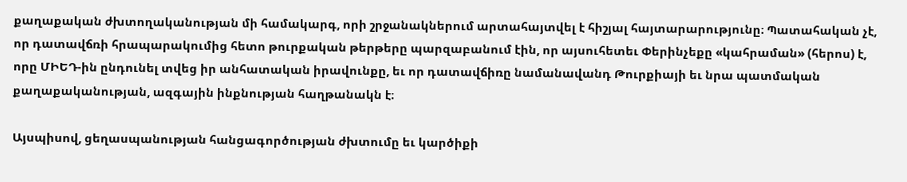քաղաքական ժխտողականության մի համակարգ, որի շրջանակներում արտահայտվել է հիշյալ հայտարարությունը։ Պատահական չէ, որ դատավճռի հրապարակումից հետո թուրքական թերթերը պարզաբանում էին, որ այսուհետեւ Փերինչեքը «կահրաման» (հերոս) է, որը ՄԻԵԴ-ին ընդունել տվեց իր անհատական իրավունքը, եւ որ դատավճիռը նամանավանդ Թուրքիայի եւ նրա պատմական քաղաքականության, ազգային ինքնության հաղթանակն է։

Այսպիսով, ցեղասպանության հանցագործության ժխտումը եւ կարծիքի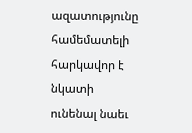ազատությունը համեմատելի հարկավոր է նկատի ունենալ նաեւ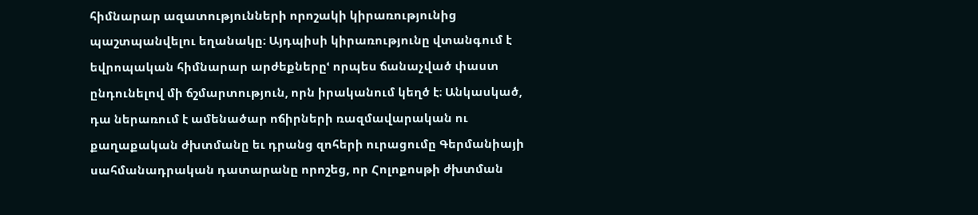հիմնարար ազատությունների որոշակի կիրառությունից պաշտպանվելու եղանակը։ Այդպիսի կիրառությունը վտանգում է եվրոպական հիմնարար արժեքներըՙ որպես ճանաչված փաստ ընդունելով մի ճշմարտություն, որն իրականում կեղծ է։ Անկասկած, դա ներառում է ամենածար ոճիրների ռազմավարական ու քաղաքական ժխտմանը եւ դրանց զոհերի ուրացումը Գերմանիայի սահմանադրական դատարանը որոշեց, որ Հոլոքոսթի ժխտման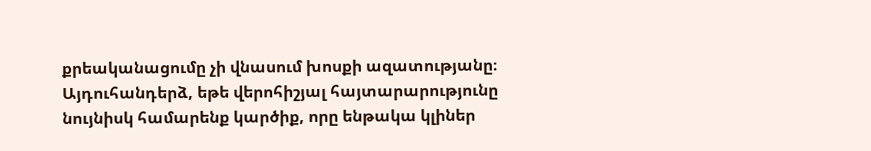քրեականացումը չի վնասում խոսքի ազատությանը։ Այդուհանդերձ, եթե վերոհիշյալ հայտարարությունը նույնիսկ համարենք կարծիք, որը ենթակա կլիներ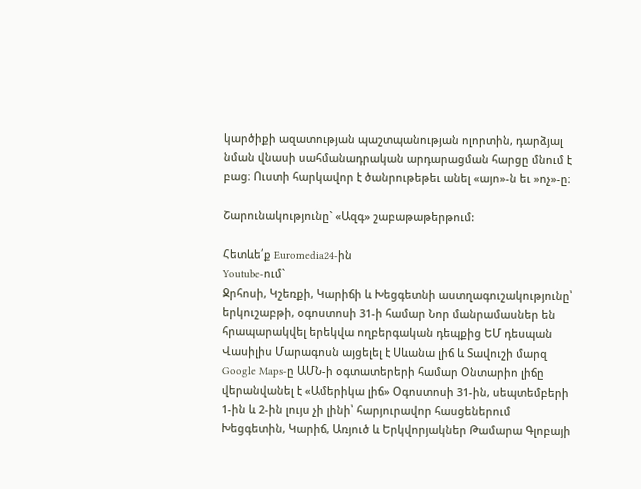կարծիքի ազատության պաշտպանության ոլորտին, դարձյալ նման վնասի սահմանադրական արդարացման հարցը մնում է բաց։ Ուստի հարկավոր է ծանրութեթեւ անել «այո»-ն եւ »ոչ»-ը։

Շարունակությունը` «Ազգ» շաբաթաթերթում:

Հետևե՛ք Euromedia24-ին
Youtube-ում`
Ջրհոսի, Կշեռքի, Կարիճի և Խեցգետնի աստղագուշակությունը՝ երկուշաբթի, օգոստոսի 31-ի համար Նոր մանրամասներ են հրապարակվել երեկվա ողբերգական դեպքից ԵՄ դեսպան Վասիլիս Մարագոսն այցելել է Սևանա լիճ և Տավուշի մարզ Google Maps-ը ԱՄՆ-ի օգտատերերի համար Օնտարիո լիճը վերանվանել է «Ամերիկա լիճ» Օգոստոսի 31-ին, սեպտեմբերի 1-ին և 2-ին լույս չի լինի՝ հարյուրավոր հասցեներում Խեցգետին, Կարիճ, Առյուծ և Երկվորյակներ Թամարա Գլոբայի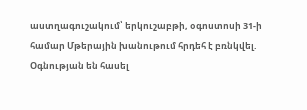աստղագուշակում՝ երկուշաբթի, օգոստոսի 31-ի համար Մթերային խանութում հրդեհ է բռնկվել. Օգնության են հասել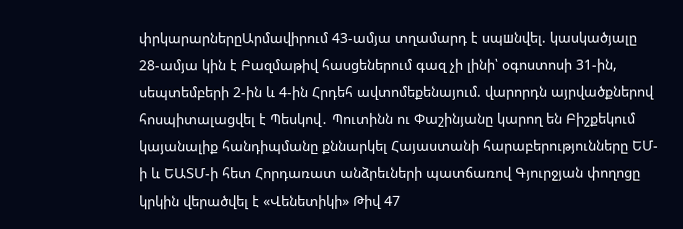փրկարարներըԱրմավիրում 43-ամյա տղամարդ է սպшնվել. կասկածյալը 28-ամյա կին է Բազմաթիվ հասցեներում գազ չի լինի՝ օգոստոսի 31-ին, սեպտեմբերի 2-ին և 4-ին Հրդեհ ավտոմեքենայում. վարորդն այրվածքներով հոսպիտալացվել է Պեսկով․ Պուտինն ու Փաշինյանը կարող են Բիշքեկում կայանալիք հանդիպմանը քննարկել Հայաստանի հարաբերությունները ԵՄ-ի և ԵԱՏՄ-ի հետ Հորդառատ անձրեւների պատճառով Գյուրջյան փողոցը կրկին վերածվել է «Վենետիկի» Թիվ 47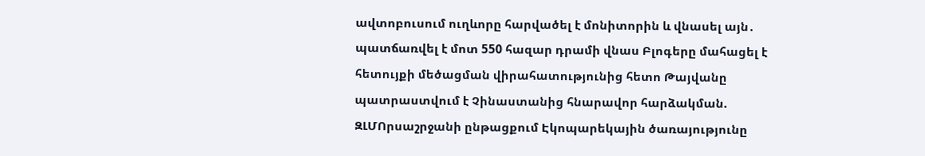ավտոբուսում ուղևորը հարվածել է մոնիտորին և վնասել այն․ պատճառվել է մոտ 550 հազար դրամի վնաս Բլոգերը մահացել է հետույքի մեծացման վիրահատությունից հետո Թայվանը պատրաստվում է Չինաստանից հնարավոր հարձակման. ԶԼՄՈրսաշրջանի ընթացքում Էկոպարեկային ծառայությունը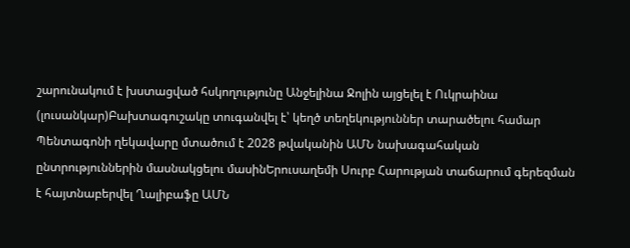շարունակում է խստացված հսկողությունը Անջելինա Ջոլին այցելել է Ուկրաինա (լուսանկար)Բախտագուշակը տուգանվել է՝ կեղծ տեղեկություններ տարածելու համար Պենտագոնի ղեկավարը մտածում է 2028 թվականին ԱՄՆ նախագահական ընտրություններին մասնակցելու մասինԵրուսաղեմի Սուրբ Հարության տաճարում գերեզման է հայտնաբերվել Ղալիբաֆը ԱՄՆ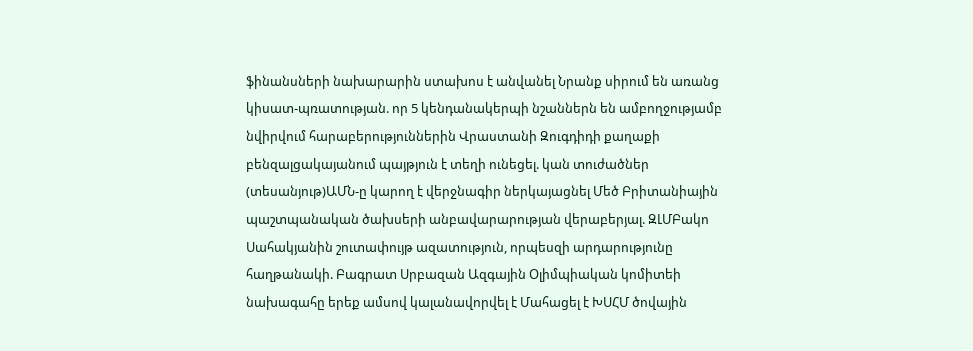ֆինանսների նախարարին ստախոս է անվանել Նրանք սիրում են առանց կիսատ-պռատության. որ 5 կենդանակերպի նշաններն են ամբողջությամբ նվիրվում հարաբերություններին Վրաստանի Զուգդիդի քաղաքի բենզալցակայանում պայթյուն է տեղի ունեցել. կան տուժածներ (տեսանյութ)ԱՄՆ-ը կարող է վերջնագիր ներկայացնել Մեծ Բրիտանիային պաշտպանական ծախսերի անբավարարության վերաբերյալ. ԶԼՄԲակո Սահակյանին շուտափույթ ազատություն, որպեսզի արդարությունը հաղթանակի. Բագրատ Սրբազան Ազգային Օլիմպիական կոմիտեի նախագահը երեք ամսով կալանավորվել է Մահացել է ԽՍՀՄ ծովային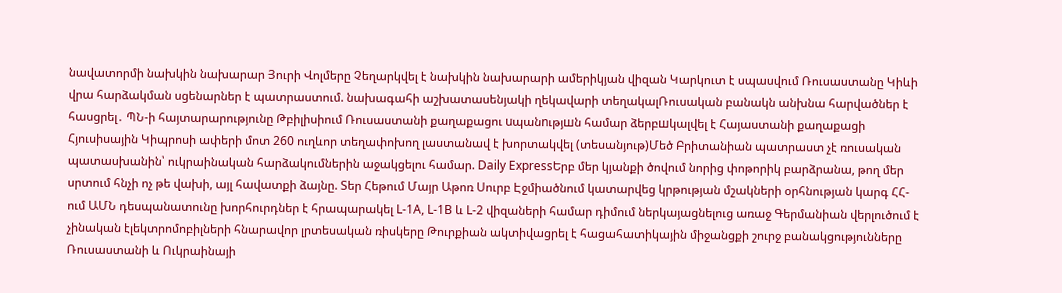նավատորմի նախկին նախարար Յուրի Վոլմերը Չեղարկվել է նախկին նախարարի ամերիկյան վիզան Կարկուտ է սպասվում Ռուսաստանը Կիևի վրա հարձակման սցենարներ է պատրաստում. նախագահի աշխատասենյակի ղեկավարի տեղակալՌուսական բանակն անխնա հարվածներ է հասցրել․ ՊՆ-ի հայտարարությունը Թբիլիսիում Ռուսաստանի քաղաքացու uպանnւթյшն համար ձերբшկալվել է Հայաստանի քաղաքացի Հյուսիսային Կիպրոսի ափերի մոտ 260 ուղևոր տեղափոխող լաստանավ է խորտակվել (տեսանյութ)Մեծ Բրիտանիան պատրաստ չէ ռուսական պատասխանին՝ ուկրաինական հարձակումներին աջակցելու համար. Daily ExpressԵրբ մեր կյանքի ծովում նորից փոթորիկ բարձրանա, թող մեր սրտում հնչի ոչ թե վախի, այլ հավատքի ձայնը. Տեր Հեթում Մայր Աթոռ Սուրբ Էջմիածնում կատարվեց կրթության մշակների օրհնության կարգ ՀՀ-ում ԱՄՆ դեսպանատունը խորհուրդներ է հրապարակել L-1A, L-1B և L-2 վիզաների համար դիմում ներկայացնելուց առաջ Գերմանիան վերլուծում է չինական էլեկտրոմոբիլների հնարավոր լրտեսական ռիսկերը Թուրքիան ակտիվացրել է հացահատիկային միջանցքի շուրջ բանակցությունները Ռուսաստանի և Ուկրաինայի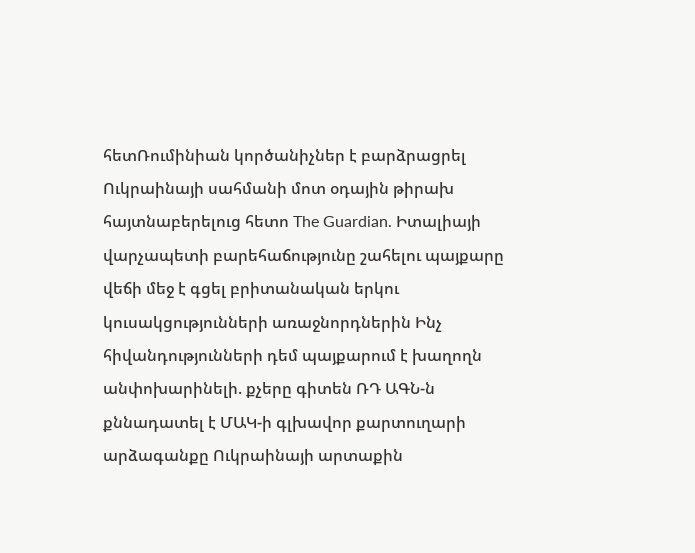հետՌումինիան կործանիչներ է բարձրացրել Ուկրաինայի սահմանի մոտ օդային թիրախ հայտնաբերելուց հետո The Guardian. Իտալիայի վարչապետի բարեհաճությունը շահելու պայքարը վեճի մեջ է գցել բրիտանական երկու կուսակցությունների առաջնորդներին Ինչ հիվանդությունների դեմ պայքարում է խաղողն անփոխարինելի. քչերը գիտեն ՌԴ ԱԳՆ-ն քննադատել է ՄԱԿ-ի գլխավոր քարտուղարի արձագանքը Ուկրաինայի արտաքին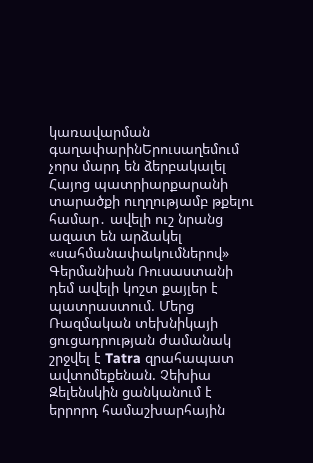կառավարման գաղափարինԵրուսաղեմում չորս մարդ են ձերբակալել Հայոց պատրիարքարանի տարածքի ուղղությամբ թքելու համար․ ավելի ուշ նրանց ազատ են արձակել «սահմանափակումներով» Գերմանիան Ռուսաստանի դեմ ավելի կոշտ քայլեր է պատրաստում. Մերց Ռազմական տեխնիկայի ցուցադրության ժամանակ շրջվել է Tatra զրահապատ ավտոմեքենան. Չեխիա Զելենսկին ցանկանում է երրորդ համաշխարհային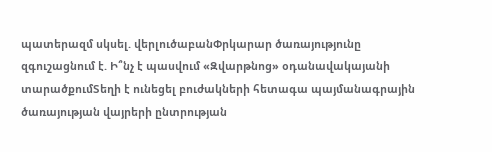պատերազմ սկսել. վերլուծաբանՓրկարար ծառայությունը զգուշացնում է. Ի՞նչ է պասվում «Զվարթնոց» օդանավակայանի տարածքումՏեղի է ունեցել բուժակների հետագա պայմանագրային ծառայության վայրերի ընտրության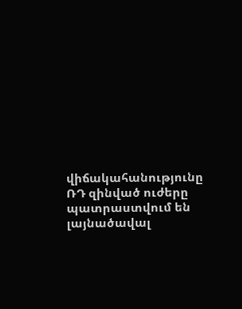վիճակահանությունը ՌԴ զինված ուժերը պատրաստվում են լայնածավալ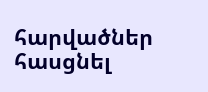հարվածներ հասցնել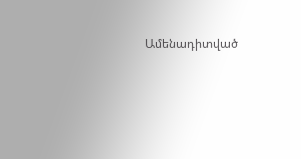Ամենադիտված